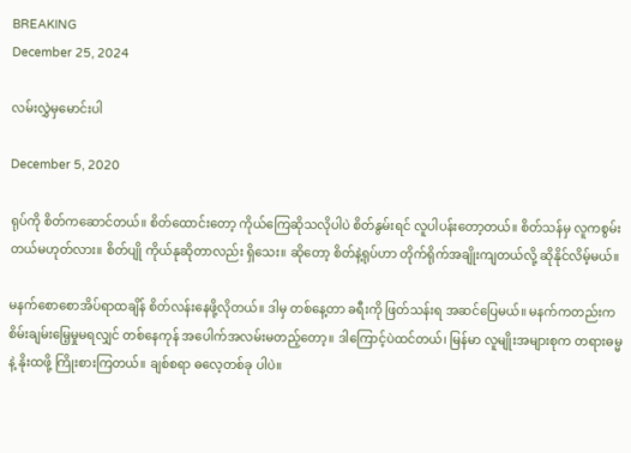BREAKING
December 25, 2024

လမ်းလွှဲမှမောင်းပါ

December 5, 2020

ရုပ်ကို စိတ်ကဆောင်တယ်။ စိတ်ထောင်းတော့ ကိုယ်ကြေဆိုသလိုပါပဲ စိတ်နွမ်းရင် လူပါပန်းတော့တယ်။ စိတ်သန်မှ လူကစွမ်းတယ်မဟုတ်လား။ စိတ်ပျို ကိုယ်နုဆိုတာလည်း ရှိသေး။ ဆိုတော့ စိတ်နဲ့ရုပ်ဟာ တိုက်ရိုက်အချိုးကျတယ်လို့ ဆိုနိုင်လိမ့်မယ်။

မနက်စောစောအိပ်ရာထချိန် စိတ်လန်းနေဖို့လိုတယ်။ ဒါမှ တစ်နေ့တာ ခရီးကို ဖြတ်သန်းရ အဆင်ပြေမယ်။ မနက်ကတည်းက စိမ်းချမ်းမြေ့မှုမရလျှင် တစ်နေကုန် အပေါက်အလမ်းမတည့်တော့။ ဒါကြောင့်ပဲထင်တယ်၊ မြန်မာ လူမျိုးအများစုက တရားဓမ္မနဲ့ နိုးထဖို့ ကြိုးစားကြတယ်။ ချစ်စရာ ဓလေ့တစ်ခု ပါပဲ။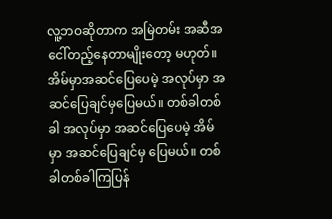လူ့ဘဝဆိုတာက အမြဲတမ်း အဆီအငေါ်တည့်နေတာမျိုးတော့ မဟုတ်။ အိမ်မှာအဆင်ပြေပေမဲ့ အလုပ်မှာ အဆင်ပြေချင်မှပြေမယ်။ တစ်ခါတစ်ခါ အလုပ်မှာ အဆင်ပြေပေမဲ့ အိမ်မှာ အဆင်ပြေချင်မှ ပြေမယ်။ တစ်ခါတစ်ခါကြပြန်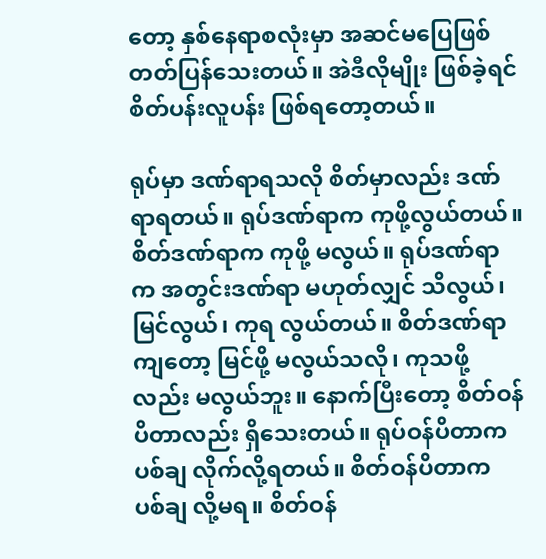တော့ နှစ်နေရာစလုံးမှာ အဆင်မပြေဖြစ် တတ်ပြန်သေးတယ်။ အဲဒီလိုမျိုး ဖြစ်ခဲ့ရင် စိတ်ပန်းလူပန်း ဖြစ်ရတော့တယ်။

ရုပ်မှာ ဒဏ်ရာရသလို စိတ်မှာလည်း ဒဏ်ရာရတယ်။ ရုပ်ဒဏ်ရာက ကုဖို့လွယ်တယ်။ စိတ်ဒဏ်ရာက ကုဖို့ မလွယ်။ ရုပ်ဒဏ်ရာက အတွင်းဒဏ်ရာ မဟုတ်လျှင် သိလွယ်၊ မြင်လွယ်၊ ကုရ လွယ်တယ်။ စိတ်ဒဏ်ရာကျတော့ မြင်ဖို့ မလွယ်သလို၊ ကုသဖို့လည်း မလွယ်ဘူး။ နောက်ပြီးတော့ စိတ်ဝန်ပိတာလည်း ရှိသေးတယ်။ ရုပ်ဝန်ပိတာက ပစ်ချ လိုက်လို့ရတယ်။ စိတ်ဝန်ပိတာက ပစ်ချ လို့မရ။ စိတ်ဝန်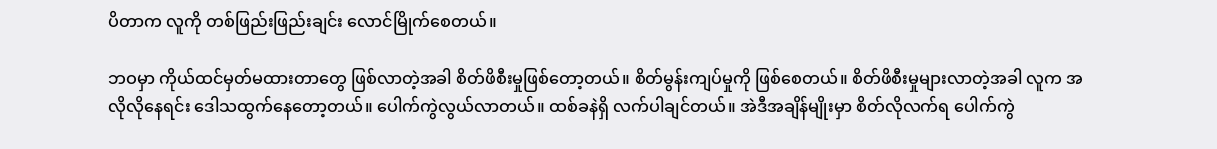ပိတာက လူကို တစ်ဖြည်းဖြည်းချင်း လောင်မြိုက်စေတယ်။

ဘဝမှာ ကိုယ်ထင်မှတ်မထားတာတွေ ဖြစ်လာတဲ့အခါ စိတ်ဖိစီးမှုဖြစ်တော့တယ်။ စိတ်မွန်းကျပ်မှုကို ဖြစ်စေတယ်။ စိတ်ဖိစီးမှုများလာတဲ့အခါ လူက အလိုလိုနေရင်း ဒေါသထွက်နေတော့တယ်။ ပေါက်ကွဲလွယ်လာတယ်။ ထစ်ခနဲရှိ လက်ပါချင်တယ်။ အဲဒီအချိန်မျိုးမှာ စိတ်လိုလက်ရ ပေါက်ကွဲ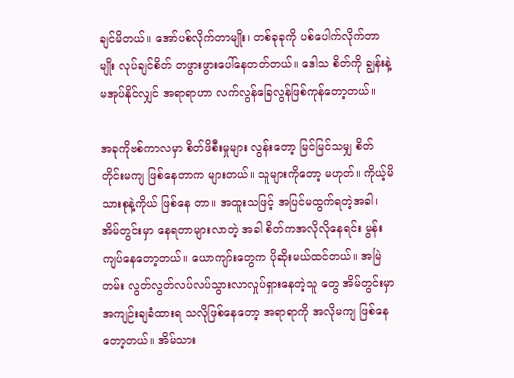ချင်မိတယ်။ အော်ပစ်လိုက်တာမျိုး၊ တစ်ခုခုကို ပစ်ပေါက်လိုက်တာမျိုး လုပ်ချင်စိတ် တဖွားဖွားပေါ်နေတတ်တယ်။ ဒေါသ စိတ်ကို ချွန်းနဲ့မအုပ်နိုင်လျှင် အရာရာဟာ လက်လွန်ခြေလွန်ဖြစ်ကုန်တော့တယ်။

အခုကိုဗစ်ကာလမှာ စိတ်ဖိစီးမှုများ လွန်းတော့ မြင်မြင်သမျှ စိတ်တိုင်းမကျ ဖြစ်နေတာက များတယ်။ သူများကိုတော့ မဟုတ်။ ကိုယ့်မိသားစုနဲ့ကိုယ် ဖြစ်နေ တာ။ အထူးသဖြင့် အပြင်မထွက်ရတဲ့အခါ၊ အိမ်တွင်းမှာ နေရတာများလာတဲ့ အခါ စိတ်ကအလိုလိုနေရင်း မွန်းကျပ်နေတော့တယ်။ ယောကျာ်းတွေက ပိုဆိုးမယ်ထင်တယ်။ အမြဲတမ်း လွတ်လွတ်လပ်လပ်သွားလာလှုပ်ရှားနေတဲ့သူ တွေ အိမ်တွင်းမှာ အကျဉ်းချခံထားရ သလိုဖြစ်နေတော့ အရာရာကို အလိုမကျ ဖြစ်နေတော့တယ်။ အိမ်သား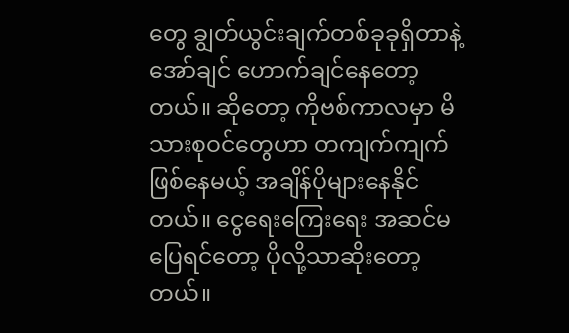တွေ ချွတ်ယွင်းချက်တစ်ခုခုရှိတာနဲ့ အော်ချင် ဟောက်ချင်နေတော့တယ်။ ဆိုတော့ ကိုဗစ်ကာလမှာ မိသားစုဝင်တွေဟာ တကျက်ကျက်ဖြစ်နေမယ့် အချိန်ပိုများနေနိုင်တယ်။ ငွေရေးကြေးရေး အဆင်မပြေရင်တော့ ပိုလို့သာဆိုးတော့တယ်။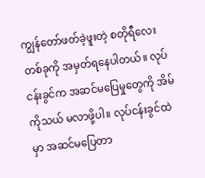ကျွန်တော်ဖတ်ခဲ့ဖူးတဲ့ စတိုရီလေး တစ်ခုကို အမှတ်ရနေပါတယ်။ လုပ်ငန်းခွင်က အဆင်မပြေမှုတွေကို အိမ်ကိုသယ် မလာဖို့ပါ။ လုပ်ငန်းခွင်ထဲမှာ အဆင်မပြေတာ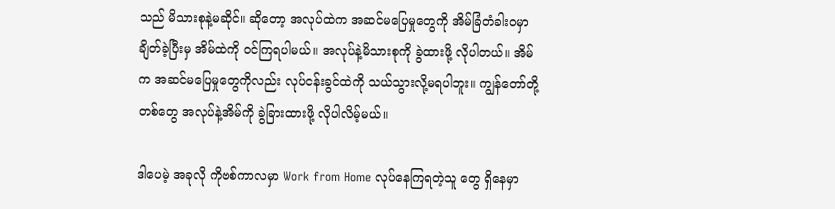သည် မိသားစုနဲ့မဆိုင်။ ဆိုတော့ အလုပ်ထဲက အဆင်မပြေမှုတွေကို အိမ်ခြံတံခါးဝမှာ ချိတ်ခဲ့ပြီးမှ အိမ်ထဲကို ဝင်ကြရပါမယ်။ အလုပ်နဲ့မိသားစုကို ခွဲထားဖို့ လိုပါတယ်။ အိမ်က အဆင်မပြေမှုတွေကိုလည်း လုပ်ငန်းခွင်ထဲကို သယ်သွားလို့မရပါဘူး။ ကျွန်တော်တို့တစ်တွေ အလုပ်နဲ့အိမ်ကို ခွဲခြားထားဖို့ လိုပါလိမ့်မယ်။

ဒါပေမဲ့ အခုလို ကိုဗစ်ကာလမှာ Work from Home လုပ်နေကြရတဲ့သူ တွေ ရှိနေမှာ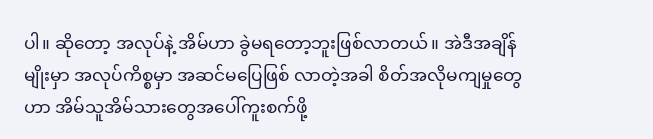ပါ။ ဆိုတော့ အလုပ်နဲ့ အိမ်ဟာ ခွဲမရတော့ဘူးဖြစ်လာတယ်။ အဲဒီအချိန် မျိုးမှာ အလုပ်ကိစ္စမှာ အဆင်မပြေဖြစ် လာတဲ့အခါ စိတ်အလိုမကျမှုတွေဟာ အိမ်သူအိမ်သားတွေအပေါ်ကူးစက်ဖို့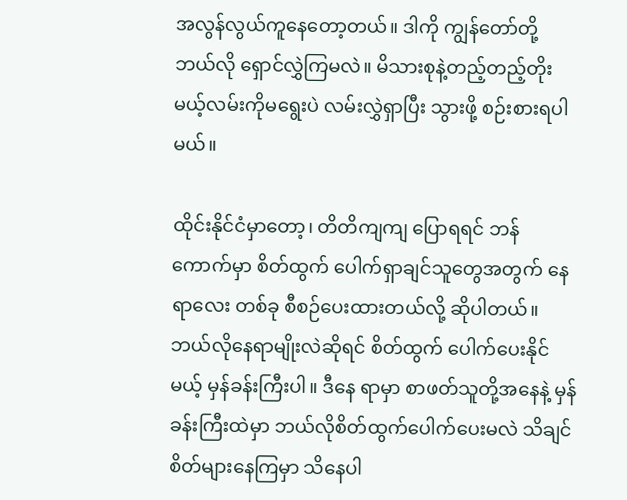အလွန်လွယ်ကူနေတော့တယ်။ ဒါကို ကျွန်တော်တို့ ဘယ်လို ရှောင်လွှဲကြမလဲ။ မိသားစုနဲ့တည့်တည့်တိုးမယ့်လမ်းကိုမရွေးပဲ လမ်းလွှဲရှာပြီး သွားဖို့ စဉ်းစားရပါမယ်။

ထိုင်းနိုင်ငံမှာတော့၊ တိတိကျကျ ပြောရရင် ဘန်ကောက်မှာ စိတ်ထွက် ပေါက်ရှာချင်သူတွေအတွက် နေရာလေး တစ်ခု စီစဉ်ပေးထားတယ်လို့ ဆိုပါတယ်။ ဘယ်လိုနေရာမျိုးလဲဆိုရင် စိတ်ထွက် ပေါက်ပေးနိုင်မယ့် မှန်ခန်းကြီးပါ။ ဒီနေ ရာမှာ စာဖတ်သူတို့အနေနဲ့ မှန်ခန်းကြီးထဲမှာ ဘယ်လိုစိတ်ထွက်ပေါက်ပေးမလဲ သိချင်စိတ်များနေကြမှာ သိနေပါ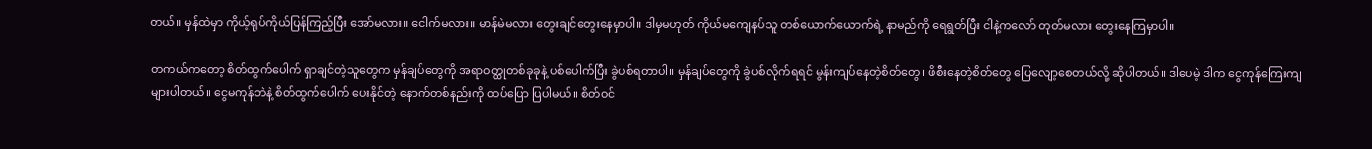တယ်။ မှန်ထဲမှာ ကိုယ့်ရုပ်ကိုယ်ပြန်ကြည့်ပြီး အော်မလား။ ငေါက်မလား။ မာန်မဲမလား တွေးချင်တွေးနေမှာပါ။ ဒါမှမဟုတ် ကိုယ်မကျေနပ်သူ တစ်ယောက်ယောက်ရဲ့ နာမည်ကို ရေရွတ်ပြီး ငါနဲ့ကလော် တုတ်မလား တွေးနေကြမှာပါ။

တကယ်ကတော့ စိတ်ထွက်ပေါက် ရှာချင်တဲ့သူတွေက မှန်ချပ်တွေကို အရာဝတ္ထုတစ်ခုခုနဲ့ ပစ်ပေါက်ပြီး ခွဲပစ်ရတာပါ။ မှန်ချပ်တွေကို ခွဲပစ်လိုက်ရရင် မွန်းကျပ်နေတဲ့စိတ်တွေ၊ ဖိစီးနေတဲ့စိတ်တွေ ပြေလျော့စေတယ်လို့ ဆိုပါတယ်။ ဒါပေမဲ့ ဒါက ငွေကုန်ကြေးကျ များပါတယ်။ ငွေမကုန်ဘဲနဲ့ စိတ်ထွက်ပေါက် ပေးနိုင်တဲ့ နောက်တစ်နည်းကို ထပ်ပြော ပြပါမယ်။ စိတ်ဝင်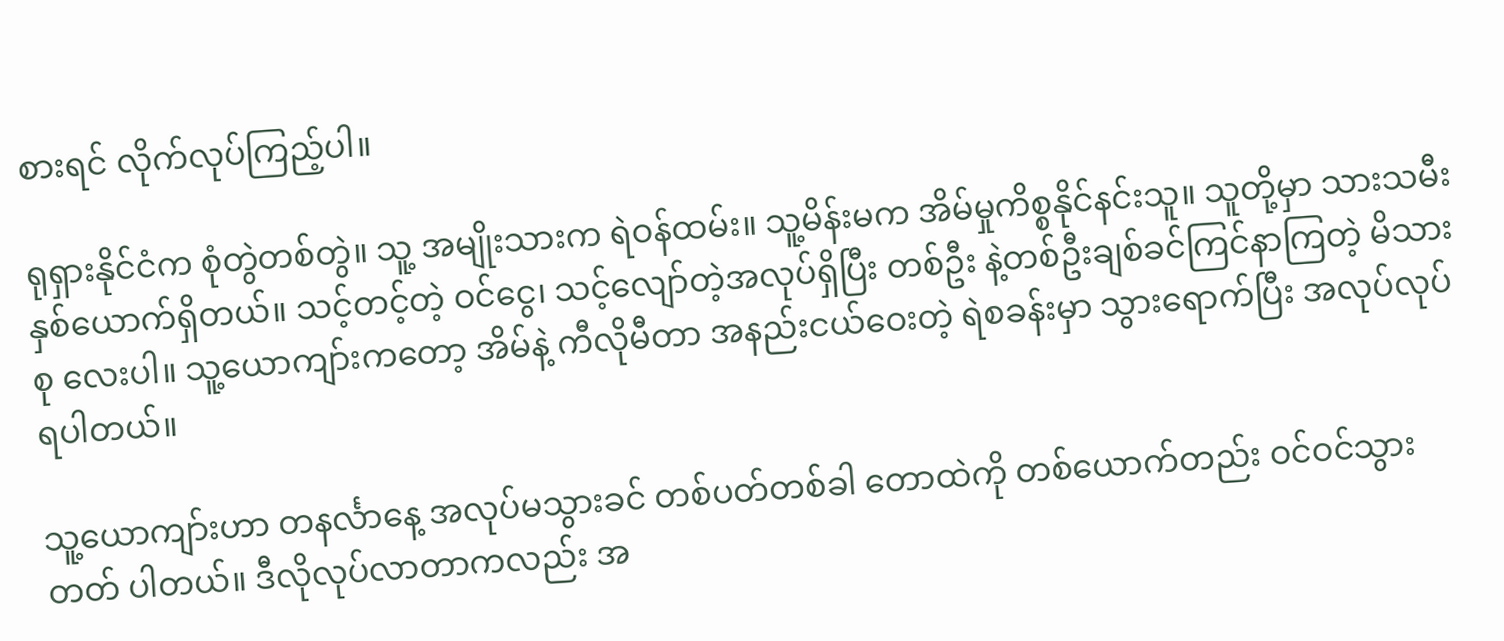စားရင် လိုက်လုပ်ကြည့်ပါ။

ရုရှားနိုင်ငံက စုံတွဲတစ်တွဲ။ သူ့ အမျိုးသားက ရဲဝန်ထမ်း။ သူ့မိန်းမက အိမ်မှုကိစ္စနိုင်နင်းသူ။ သူတို့မှာ သားသမီး နှစ်ယောက်ရှိတယ်။ သင့်တင့်တဲ့ ဝင်ငွေ၊ သင့်လျော်တဲ့အလုပ်ရှိပြီး တစ်ဦး နဲ့တစ်ဦးချစ်ခင်ကြင်နာကြတဲ့ မိသားစု လေးပါ။ သူ့ယောကျာ်းကတော့ အိမ်နဲ့ ကီလိုမီတာ အနည်းငယ်ဝေးတဲ့ ရဲစခန်းမှာ သွားရောက်ပြီး အလုပ်လုပ်ရပါတယ်။

သူ့ယောကျာ်းဟာ တနင်္လာနေ့ အလုပ်မသွားခင် တစ်ပတ်တစ်ခါ တောထဲကို တစ်ယောက်တည်း ဝင်ဝင်သွားတတ် ပါတယ်။ ဒီလိုလုပ်လာတာကလည်း အ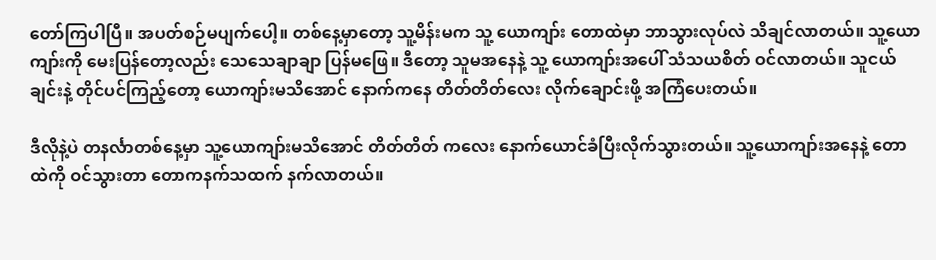တော်ကြပါပြီ။ အပတ်စဉ်မပျက်ပေါ့။ တစ်နေ့မှာတော့ သူ့မိန်းမက သူ့ ယောကျာ်း တောထဲမှာ ဘာသွားလုပ်လဲ သိချင်လာတယ်။ သူ့ယောကျာ်းကို မေးပြန်တော့လည်း သေသေချာချာ ပြန်မဖြေ။ ဒီတော့ သူမအနေနဲ့ သူ့ ယောကျာ်းအပေါ် သံသယစိတ် ဝင်လာတယ်။ သူငယ်ချင်းနဲ့ တိုင်ပင်ကြည့်တော့ ယောကျာ်းမသိအောင် နောက်ကနေ တိတ်တိတ်လေး လိုက်ချောင်းဖို့ အကြံပေးတယ်။

ဒီလိုနဲ့ပဲ တနင်္လာတစ်နေ့မှာ သူ့ယောကျာ်းမသိအောင် တိတ်တိတ် ကလေး နောက်ယောင်ခံပြီးလိုက်သွားတယ်။ သူ့ယောကျာ်းအနေနဲ့ တောထဲကို ဝင်သွားတာ တောကနက်သထက် နက်လာတယ်။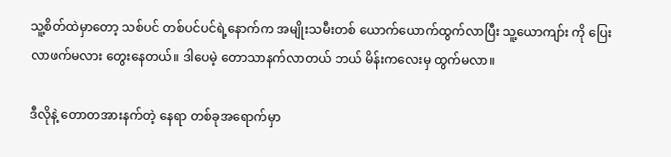သူ့စိတ်ထဲမှာတော့ သစ်ပင် တစ်ပင်ပင်ရဲ့နောက်က အမျိုးသမီးတစ် ယောက်ယောက်ထွက်လာပြီး သူ့ယောကျာ်း ကို ပြေးလာဖက်မလား တွေးနေတယ်။ ဒါပေမဲ့ တောသာနက်လာတယ် ဘယ် မိန်းကလေးမှ ထွက်မလာ။

ဒီလိုနဲ့ တောတအားနက်တဲ့ နေရာ တစ်ခုအရောက်မှာ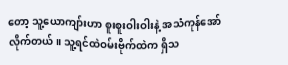တော့ သူ့ယောကျာ်းဟာ စူးစူးဝါးဝါးနဲ့ အသံကုန်အော်လိုက်တယ်။ သူ့ရင်ထဲဝမ်းဗိုက်ထဲက ရှိသ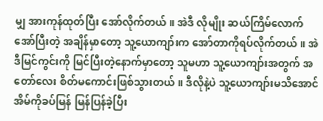မျှ အားကုန်ထုတ်ပြီး အော်လိုက်တယ်။ အဲဒီ လိုမျိုး ဆယ်ကြိမ်လောက် အော်ပြီးတဲ့ အချိန်မှာတော့ သူ့ယောကျာ်းက အော်တာကိုရပ်လိုက်တယ်။ အဲဒီမြင်ကွင်းကို မြင်ပြီးတဲ့နောက်မှာတော့ သူမဟာ သူ့ယောကျာ်းအတွက် အတော်လေး စိတ်မကောင်းဖြစ်သွားတယ်။ ဒီလိုနဲ့ပဲ သူ့ယောကျာ်းမသိအောင် အိမ်ကိုခပ်မြန် မြန်ပြန်ခဲ့ပြီး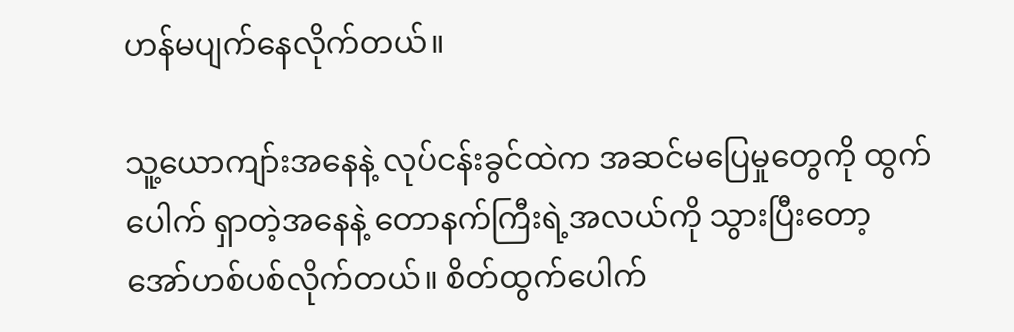ဟန်မပျက်နေလိုက်တယ်။

သူ့ယောကျာ်းအနေနဲ့ လုပ်ငန်းခွင်ထဲက အဆင်မပြေမှုတွေကို ထွက်ပေါက် ရှာတဲ့အနေနဲ့ တောနက်ကြီးရဲ့အလယ်ကို သွားပြီးတော့ အော်ဟစ်ပစ်လိုက်တယ်။ စိတ်ထွက်ပေါက်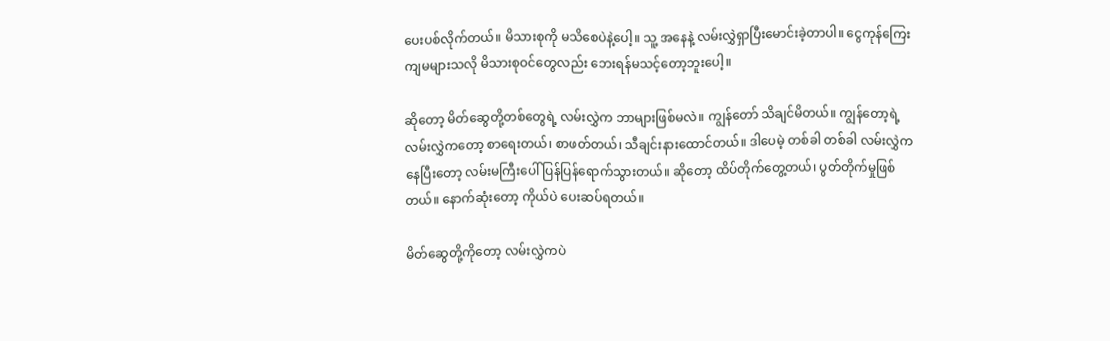ပေးပစ်လိုက်တယ်။ မိသားစုကို မသိစေပဲနဲ့ပေါ့။ သူ့ အနေနဲ့ လမ်းလွှဲရှာပြီးမောင်းခဲ့တာပါ။ ငွေကုန်ကြေးကျမများသလို မိသားစုဝင်တွေလည်း ဘေးရန်မသင့်တော့ဘူးပေါ့။

ဆိုတော့ မိတ်ဆွေတို့တစ်တွေရဲ့ လမ်းလွှဲက ဘာများဖြစ်မလဲ။ ကျွန်တော် သိချင်မိတယ်။ ကျွန်တော့ရဲ့လမ်းလွှဲကတော့ စာရေးတယ်၊ စာဖတ်တယ်၊ သီချင်းနားထောင်တယ်။ ဒါပေမဲ့ တစ်ခါ တစ်ခါ လမ်းလွှဲကနေပြီးတော့ လမ်းမကြီးပေါ် ပြန်ပြန်ရောက်သွားတယ်။ ဆိုတော့ ထိပ်တိုက်တွေ့တယ်၊ ပွတ်တိုက်မှုဖြစ်တယ်။ နောက်ဆုံးတော့ ကိုယ်ပဲ ပေးဆပ်ရတယ်။

မိတ်ဆွေတို့ကိုတော့ လမ်းလွှဲကပဲ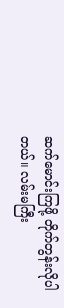ဆက်မောင်းကြဖို့ တိုက်တွန်းလိုပါတယ်။ လမ်းမကြီး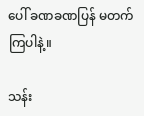ပေါ် ခဏခဏပြန် မတက်ကြပါနဲ့။

သန်း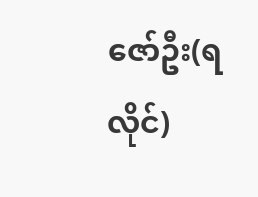ဇော်ဦး(ရလိုင်)